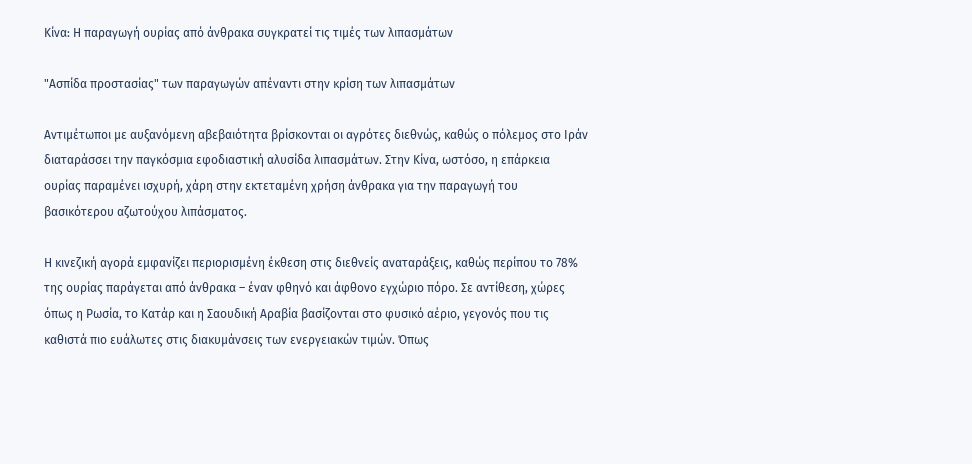Κίνα: Η παραγωγή ουρίας από άνθρακα συγκρατεί τις τιμές των λιπασμάτων

"Ασπίδα προστασίας" των παραγωγών απέναντι στην κρίση των λιπασμάτων

Αντιμέτωποι με αυξανόμενη αβεβαιότητα βρίσκονται οι αγρότες διεθνώς, καθώς ο πόλεμος στο Ιράν διαταράσσει την παγκόσμια εφοδιαστική αλυσίδα λιπασμάτων. Στην Κίνα, ωστόσο, η επάρκεια ουρίας παραμένει ισχυρή, χάρη στην εκτεταμένη χρήση άνθρακα για την παραγωγή του βασικότερου αζωτούχου λιπάσματος.

Η κινεζική αγορά εμφανίζει περιορισμένη έκθεση στις διεθνείς αναταράξεις, καθώς περίπου το 78% της ουρίας παράγεται από άνθρακα – έναν φθηνό και άφθονο εγχώριο πόρο. Σε αντίθεση, χώρες όπως η Ρωσία, το Κατάρ και η Σαουδική Αραβία βασίζονται στο φυσικό αέριο, γεγονός που τις καθιστά πιο ευάλωτες στις διακυμάνσεις των ενεργειακών τιμών. Όπως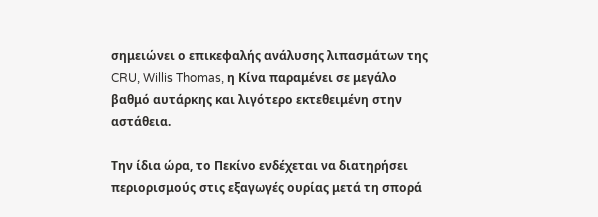σημειώνει ο επικεφαλής ανάλυσης λιπασμάτων της CRU, Willis Thomas, η Κίνα παραμένει σε μεγάλο βαθμό αυτάρκης και λιγότερο εκτεθειμένη στην αστάθεια.

Την ίδια ώρα, το Πεκίνο ενδέχεται να διατηρήσει περιορισμούς στις εξαγωγές ουρίας μετά τη σπορά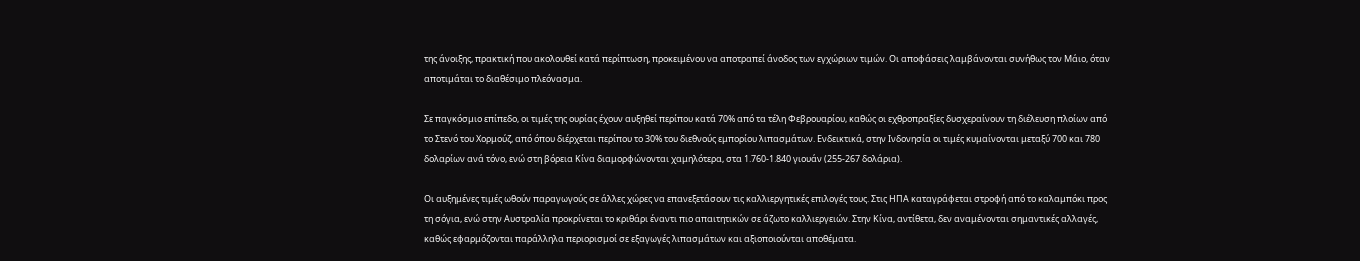της άνοιξης, πρακτική που ακολουθεί κατά περίπτωση, προκειμένου να αποτραπεί άνοδος των εγχώριων τιμών. Οι αποφάσεις λαμβάνονται συνήθως τον Μάιο, όταν αποτιμάται το διαθέσιμο πλεόνασμα.

Σε παγκόσμιο επίπεδο, οι τιμές της ουρίας έχουν αυξηθεί περίπου κατά 70% από τα τέλη Φεβρουαρίου, καθώς οι εχθροπραξίες δυσχεραίνουν τη διέλευση πλοίων από το Στενό του Χορμούζ, από όπου διέρχεται περίπου το 30% του διεθνούς εμπορίου λιπασμάτων. Ενδεικτικά, στην Ινδονησία οι τιμές κυμαίνονται μεταξύ 700 και 780 δολαρίων ανά τόνο, ενώ στη βόρεια Κίνα διαμορφώνονται χαμηλότερα, στα 1.760-1.840 γιουάν (255-267 δολάρια).

Οι αυξημένες τιμές ωθούν παραγωγούς σε άλλες χώρες να επανεξετάσουν τις καλλιεργητικές επιλογές τους. Στις ΗΠΑ καταγράφεται στροφή από το καλαμπόκι προς τη σόγια, ενώ στην Αυστραλία προκρίνεται το κριθάρι έναντι πιο απαιτητικών σε άζωτο καλλιεργειών. Στην Κίνα, αντίθετα, δεν αναμένονται σημαντικές αλλαγές, καθώς εφαρμόζονται παράλληλα περιορισμοί σε εξαγωγές λιπασμάτων και αξιοποιούνται αποθέματα.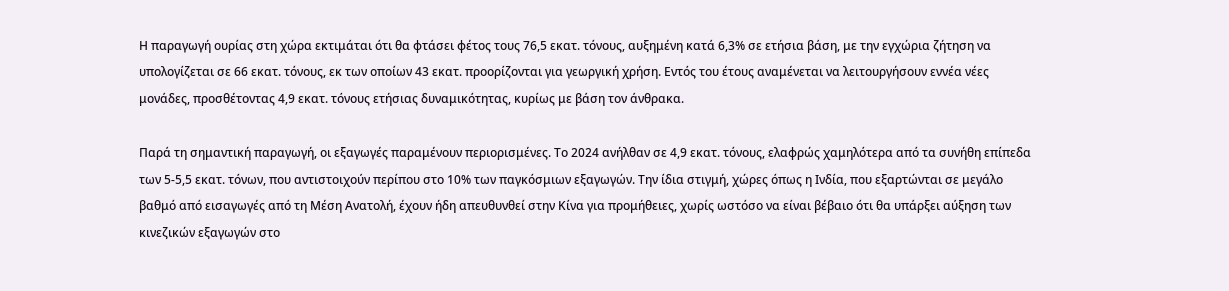Η παραγωγή ουρίας στη χώρα εκτιμάται ότι θα φτάσει φέτος τους 76,5 εκατ. τόνους, αυξημένη κατά 6,3% σε ετήσια βάση, με την εγχώρια ζήτηση να υπολογίζεται σε 66 εκατ. τόνους, εκ των οποίων 43 εκατ. προορίζονται για γεωργική χρήση. Εντός του έτους αναμένεται να λειτουργήσουν εννέα νέες μονάδες, προσθέτοντας 4,9 εκατ. τόνους ετήσιας δυναμικότητας, κυρίως με βάση τον άνθρακα.

Παρά τη σημαντική παραγωγή, οι εξαγωγές παραμένουν περιορισμένες. Το 2024 ανήλθαν σε 4,9 εκατ. τόνους, ελαφρώς χαμηλότερα από τα συνήθη επίπεδα των 5-5,5 εκατ. τόνων, που αντιστοιχούν περίπου στο 10% των παγκόσμιων εξαγωγών. Την ίδια στιγμή, χώρες όπως η Ινδία, που εξαρτώνται σε μεγάλο βαθμό από εισαγωγές από τη Μέση Ανατολή, έχουν ήδη απευθυνθεί στην Κίνα για προμήθειες, χωρίς ωστόσο να είναι βέβαιο ότι θα υπάρξει αύξηση των κινεζικών εξαγωγών στο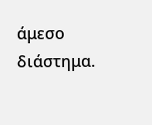άμεσο διάστημα.